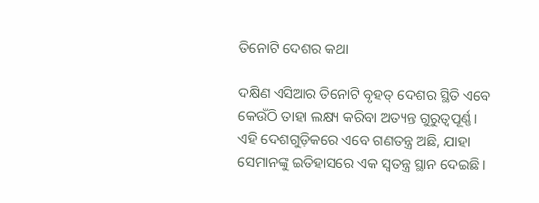ତିନୋଟି ଦେଶର କଥା

ଦକ୍ଷିଣ ଏସିଆର ତିନୋଟି ବୃହତ୍‌ ଦେଶର ସ୍ଥିତି ଏବେ କେଉଁଠି ତାହା ଲକ୍ଷ୍ୟ କରିବା ଅତ୍ୟନ୍ତ ଗୁରୁତ୍ୱପୂର୍ଣ୍ଣ। ଏହି ଦେଶଗୁଡ଼ିକରେ ଏବେ ଗଣତନ୍ତ୍ର ଅଛି, ଯାହା ସେମାନଙ୍କୁ ଇତିହାସରେ ଏକ ସ୍ବତନ୍ତ୍ର ସ୍ଥାନ ଦେଇଛି।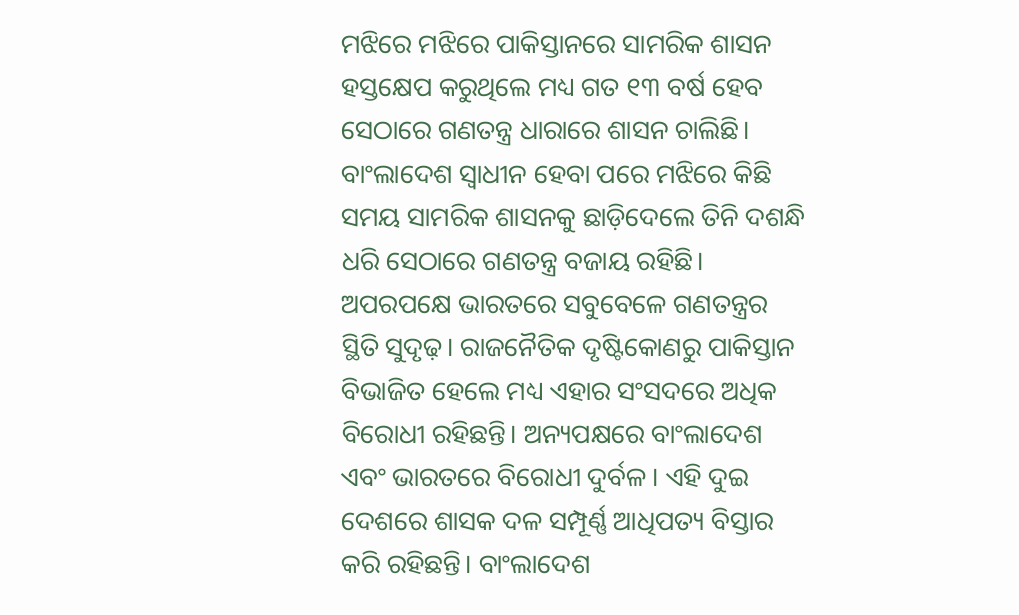ମଝିରେ ମଝିରେ ପାକିସ୍ତାନରେ ସାମରିକ ଶାସନ ହସ୍ତକ୍ଷେପ କରୁଥିଲେ ମଧ୍ୟ ଗତ ୧୩ ବର୍ଷ ହେବ ସେଠାରେ ଗଣତନ୍ତ୍ର ଧାରାରେ ଶାସନ ଚାଲିଛି। ବାଂଲାଦେଶ ସ୍ବାଧୀନ ହେବା ପରେ ମଝିରେ କିଛି ସମୟ ସାମରିକ ଶାସନକୁ ଛାଡ଼ିଦେଲେ ତିନି ଦଶନ୍ଧି ଧରି ସେଠାରେ ଗଣତନ୍ତ୍ର ବଜାୟ ରହିଛି। ଅପରପକ୍ଷେ ଭାରତରେ ସବୁବେଳେ ଗଣତନ୍ତ୍ରର ସ୍ଥିତି ସୁଦୃଢ଼। ରାଜନୈତିକ ଦୃଷ୍ଟିକୋଣରୁ ପାକିସ୍ତାନ ବିଭାଜିତ ହେଲେ ମଧ୍ୟ ଏହାର ସଂସଦରେ ଅଧିକ ବିରୋଧୀ ରହିଛନ୍ତି। ଅନ୍ୟପକ୍ଷରେ ବାଂଲାଦେଶ ଏବଂ ଭାରତରେ ବିରୋଧୀ ଦୁର୍ବଳ । ଏହି ଦୁଇ ଦେଶରେ ଶାସକ ଦଳ ସମ୍ପୂର୍ଣ୍ଣ ଆଧିପତ୍ୟ ବିସ୍ତାର କରି ରହିଛନ୍ତି। ବାଂଲାଦେଶ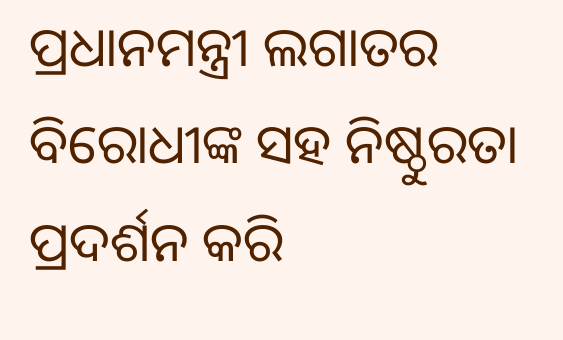ପ୍ରଧାନମନ୍ତ୍ରୀ ଲଗାତର ବିରୋଧୀଙ୍କ ସହ ନିଷ୍ଠୁରତା ପ୍ରଦର୍ଶନ କରି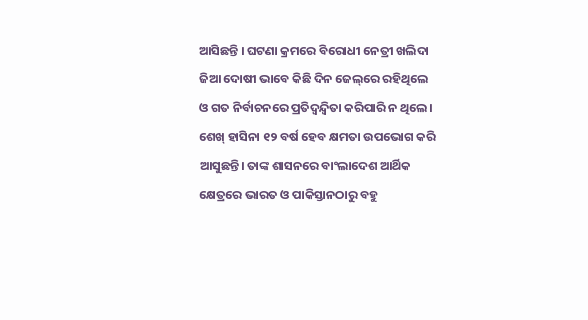ଆସିଛନ୍ତି । ଘଟଣା କ୍ରମରେ ବିରୋଧୀ ନେତ୍ରୀ ଖଲିଦା ଜିଆ ଦୋଷୀ ଭାବେ କିଛି ଦିନ ଜେଲ୍‌ରେ ରହିଥିଲେ ଓ ଗତ ନିର୍ବାଚନରେ ପ୍ରତିଦ୍ୱନ୍ଦ୍ୱିତା କରିପାରି ନ ଥିଲେ।
ଶେଖ୍‌ ହାସିନା ୧୨ ବର୍ଷ ହେବ କ୍ଷମତା ଉପଭୋଗ କରି ଆସୁଛନ୍ତି। ତାଙ୍କ ଶାସନରେ ବାଂଲାଦେଶ ଆର୍ଥିକ କ୍ଷେତ୍ରରେ ଭାରତ ଓ ପାକିସ୍ତାନଠାରୁ ବହୁ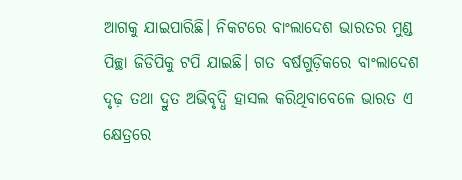ଆଗକୁ ଯାଇପାରିଛି। ନିକଟରେ ବାଂଲାଦେଶ ଭାରତର ମୁଣ୍ଡ ପିଚ୍ଛା ଜିଡିପିକୁ ଟପି ଯାଇଛି। ଗତ ବର୍ଷଗୁଡ଼ିକରେ ବାଂଲାଦେଶ ଦୃଢ଼ ତଥା ଦ୍ରୁତ ଅଭିବୃଦ୍ଧି ହାସଲ କରିଥିବାବେଳେ ଭାରତ ଏ କ୍ଷେତ୍ରରେ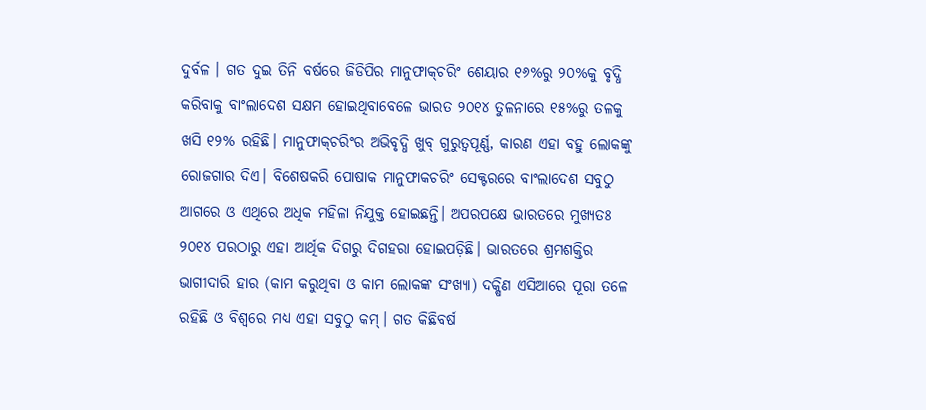ଦୁର୍ବଳ । ଗତ ଦୁଇ ତିନି ବର୍ଷରେ ଜିଡିପିର ମାନୁଫାକ୍‌ଚରିଂ ଶେୟାର ୧୬%ରୁ ୨୦%କୁ ବୃଦ୍ଧି କରିବାକୁ ବାଂଲାଦେଶ ସକ୍ଷମ ହୋଇଥିବାବେଳେ ଭାରତ ୨୦୧୪ ତୁଳନାରେ ୧୫%ରୁ ତଳକୁ ଖସି ୧୨% ରହିଛି। ମାନୁଫାକ୍‌ଚରିଂର ଅଭିବୃଦ୍ଧି ଖୁବ୍‌ ଗୁରୁତ୍ୱପୂର୍ଣ୍ଣ, କାରଣ ଏହା ବହୁ ଲୋକଙ୍କୁ ରୋଜଗାର ଦିଏ। ବିଶେଷକରି ପୋଷାକ ମାନୁଫାକଚରିଂ ସେକ୍ଟରରେ ବାଂଲାଦେଶ ସବୁଠୁ ଆଗରେ ଓ ଏଥିରେ ଅଧିକ ମହିଳା ନିଯୁକ୍ତ ହୋଇଛନ୍ତି। ଅପରପକ୍ଷେ ଭାରତରେ ମୁଖ୍ୟତଃ ୨୦୧୪ ପରଠାରୁ ଏହା ଆର୍ଥିକ ଦିଗରୁ ଦିଗହରା ହୋଇପଡ଼ିଛି। ଭାରତରେ ଶ୍ରମଶକ୍ତିର ଭାଗୀଦାରି ହାର (କାମ କରୁଥିବା ଓ କାମ ଲୋକଙ୍କ ସଂଖ୍ୟା) ଦକ୍ଷିଣ ଏସିଆରେ ପୂରା ତଳେ ରହିଛି ଓ ବିଶ୍ୱରେ ମଧ୍ୟ ଏହା ସବୁଠୁ କମ୍‌। ଗତ କିଛିବର୍ଷ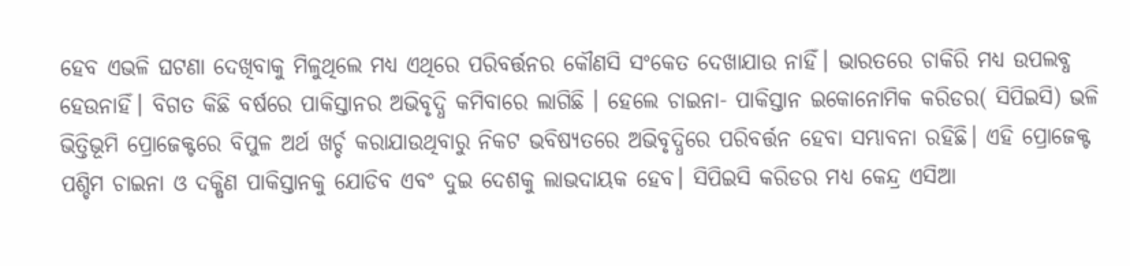ହେବ ଏଭଳି ଘଟଣା ଦେଖିବାକୁ ମିଳୁଥିଲେ ମଧ୍ୟ ଏଥିରେ ପରିବର୍ତ୍ତନର କୌଣସି ସଂକେତ ଦେଖାଯାଉ ନାହିଁ। ଭାରତରେ ଚାକିରି ମଧ୍ୟ ଉପଲବ୍ଧ ହେଉନାହିଁ। ବିଗତ କିଛି ବର୍ଷରେ ପାକିସ୍ତାନର ଅଭିବୃଦ୍ଧି କମିବାରେ ଲାଗିଛି । ହେଲେ ଚାଇନା- ପାକିସ୍ତାନ ଇକୋନୋମିକ କରିଡର( ସିପିଇସି) ଭଳି ଭିତ୍ତିଭୂମି ପ୍ରୋଜେକ୍ଟରେ ବିପୁଳ ଅର୍ଥ ଖର୍ଚ୍ଚ କରାଯାଉଥିବାରୁ ନିକଟ ଭବିଷ୍ୟତରେ ଅଭିବୃଦ୍ଧିରେ ପରିବର୍ତ୍ତନ ହେବା ସମ୍ଭାବନା ରହିଛି। ଏହି ପ୍ରୋଜେକ୍ଟ ପଶ୍ଚିମ ଚାଇନା ଓ ଦକ୍ଷିଣ ପାକିସ୍ତାନକୁ ଯୋଡିବ ଏବଂ ଦୁଇ ଦେଶକୁ ଲାଭଦାୟକ ହେବ। ସିପିଇସି କରିଡର ମଧ୍ୟ କେନ୍ଦ୍ର ଏସିଆ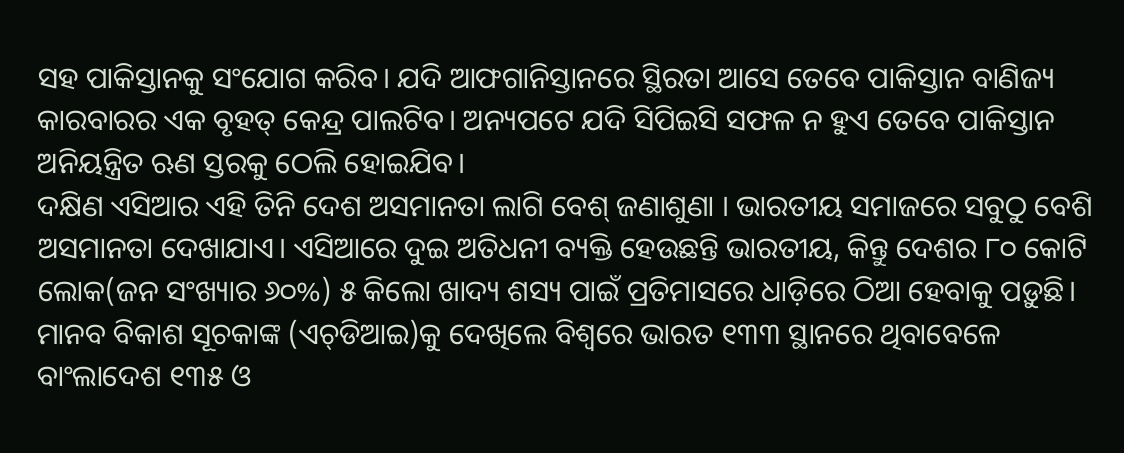ସହ ପାକିସ୍ତାନକୁ ସଂଯୋଗ କରିବ। ଯଦି ଆଫଗାନିସ୍ତାନରେ ସ୍ଥିରତା ଆସେ ତେବେ ପାକିସ୍ତାନ ବାଣିଜ୍ୟ କାରବାରର ଏକ ବୃହତ୍‌ କେନ୍ଦ୍ର ପାଲଟିବ। ଅନ୍ୟପଟେ ଯଦି ସିପିଇସି ସଫଳ ନ ହୁଏ ତେବେ ପାକିସ୍ତାନ ଅନିୟନ୍ତ୍ରିତ ଋଣ ସ୍ତରକୁ ଠେଲି ହୋଇଯିବ।
ଦକ୍ଷିଣ ଏସିଆର ଏହି ତିନି ଦେଶ ଅସମାନତା ଲାଗି ବେଶ୍‌ ଜଣାଶୁଣା । ଭାରତୀୟ ସମାଜରେ ସବୁଠୁ ବେଶି ଅସମାନତା ଦେଖାଯାଏ। ଏସିଆରେ ଦୁଇ ଅତିଧନୀ ବ୍ୟକ୍ତି ହେଉଛନ୍ତି ଭାରତୀୟ, କିନ୍ତୁ ଦେଶର ୮୦ କୋଟି ଲୋକ(ଜନ ସଂଖ୍ୟାର ୬୦%) ୫ କିଲୋ ଖାଦ୍ୟ ଶସ୍ୟ ପାଇଁ ପ୍ରତିମାସରେ ଧାଡ଼ିରେ ଠିଆ ହେବାକୁ ପଡ଼ୁଛି। ମାନବ ବିକାଶ ସୂଚକାଙ୍କ (ଏଚ୍‌ଡିଆଇ)କୁ ଦେଖିଲେ ବିଶ୍ୱରେ ଭାରତ ୧୩୩ ସ୍ଥାନରେ ଥିବାବେଳେ ବାଂଲାଦେଶ ୧୩୫ ଓ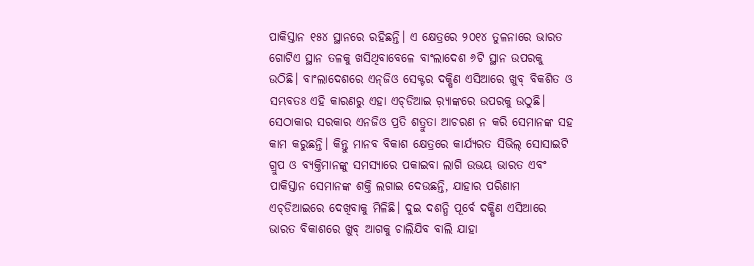ପାକିସ୍ତାନ ୧୫୪ ସ୍ଥାନରେ ରହିଛନ୍ତି। ଏ କ୍ଷେତ୍ରରେ ୨୦୧୪ ତୁଳନାରେ ଭାରତ ଗୋଟିଏ ସ୍ଥାନ ତଳକୁ ଖସିଥିବାବେଳେ ବାଂଲାଦେଶ ୬ଟି ସ୍ଥାନ ଉପରକୁ ଉଠିଛି। ବାଂଲାଦେଶରେ ଏନ୍‌ଜିଓ ସେକ୍ଟର ଦକ୍ଷିଣ ଏସିଆରେ ଖୁବ୍‌ ବିକଶିତ ଓ ସମ୍ଭବତଃ ଏହି କାରଣରୁ ଏହା ଏଚ୍‌ଡିଆଇ ର଼୍ୟାଙ୍କରେ ଉପରକୁ ଉଠୁଛି। ସେଠାକାର ସରକାର ଏନଜିଓ ପ୍ରତି ଶତ୍ରୁତା ଆଚରଣ ନ କରି ସେମାନଙ୍କ ସହ କାମ କରୁଛନ୍ତି। କିନ୍ତୁ ମାନବ ବିକାଶ କ୍ଷେତ୍ରରେ କାର୍ଯ୍ୟରତ ସିଭିଲ୍‌ ସୋସାଇଟି ଗ୍ରୁପ ଓ ବ୍ୟକ୍ତିମାନଙ୍କୁ ସମସ୍ୟାରେ ପକାଇବା ଲାଗି ଉଭୟ ଭାରତ ଏବଂ ପାକିସ୍ତାନ ସେମାନଙ୍କ ଶକ୍ତି ଲଗାଇ ଦେଉଛନ୍ତି, ଯାହାର ପରିଣାମ ଏଚ୍‌ଡିଆଇରେ ଦେଖିବାକୁ ମିଳିଛି। ଦୁଇ ଦଶନ୍ଧି ପୂର୍ବେ ଦକ୍ଷିଣ ଏସିଆରେ ଭାରତ ବିକାଶରେ ଖୁବ୍‌ ଆଗକୁ ଚାଲିଯିବ ବାଲି ଯାହା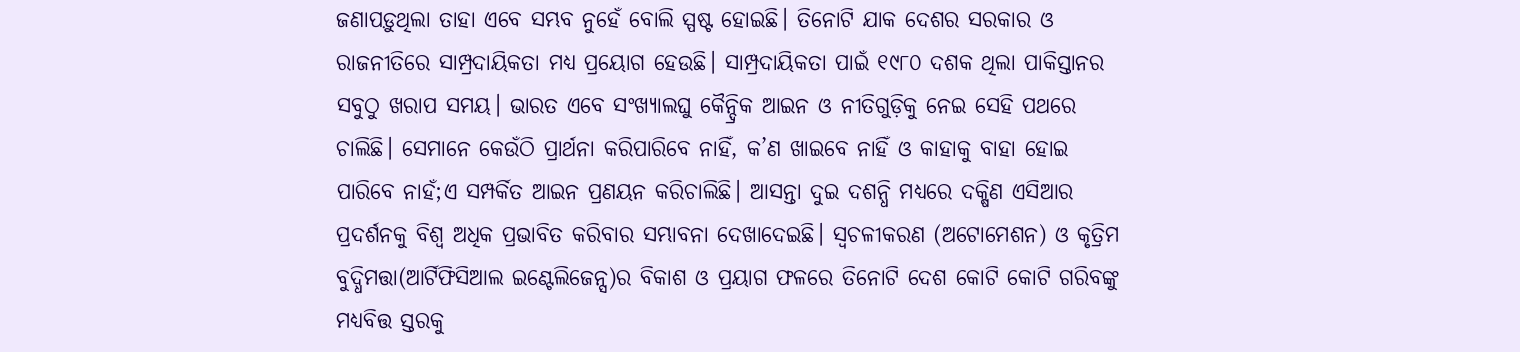ଜଣାପଡ଼ୁଥିଲା ତାହା ଏବେ ସମ୍ଭବ ନୁହେଁ ବୋଲି ସ୍ପଷ୍ଟ ହୋଇଛି। ତିନୋଟି ଯାକ ଦେଶର ସରକାର ଓ ରାଜନୀତିରେ ସାମ୍ପ୍ରଦାୟିକତା ମଧ୍ୟ ପ୍ରୟୋଗ ହେଉଛି। ସାମ୍ପ୍ରଦାୟିକତା ପାଇଁ ୧୯୮୦ ଦଶକ ଥିଲା ପାକିସ୍ତାନର ସବୁଠୁ ଖରାପ ସମୟ। ଭାରତ ଏବେ ସଂଖ୍ୟାଲଘୁ କୈନ୍ଦ୍ରିକ ଆଇନ ଓ ନୀତିଗୁଡ଼ିକୁ ନେଇ ସେହି ପଥରେ ଚାଲିଛି। ସେମାନେ କେଉଁଠି ପ୍ରାର୍ଥନା କରିପାରିବେ ନାହିଁ, କ’ଣ ଖାଇବେ ନାହିଁ ଓ କାହାକୁ ବାହା ହୋଇ ପାରିବେ ନାହଁ;ଏ ସମ୍ପର୍କିତ ଆଇନ ପ୍ରଣୟନ କରିଚାଲିଛି। ଆସନ୍ତା ଦୁଇ ଦଶନ୍ଧି ମଧ୍ୟରେ ଦକ୍ଷିଣ ଏସିଆର ପ୍ରଦର୍ଶନକୁ ବିଶ୍ୱ ଅଧିକ ପ୍ରଭାବିତ କରିବାର ସମ୍ଭାବନା ଦେଖାଦେଇଛି। ସ୍ବଚଳୀକରଣ (ଅଟୋମେଶନ) ଓ କୃତ୍ରିମ ବୁଦ୍ଧିମତ୍ତା(ଆର୍ଟିଫିସିଆଲ ଇଣ୍ଟେଲିଜେନ୍ସ)ର ବିକାଶ ଓ ପ୍ରୟାଗ ଫଳରେ ତିନୋଟି ଦେଶ କୋଟି କୋଟି ଗରିବଙ୍କୁ ମଧ୍ୟବିତ୍ତ ସ୍ତରକୁ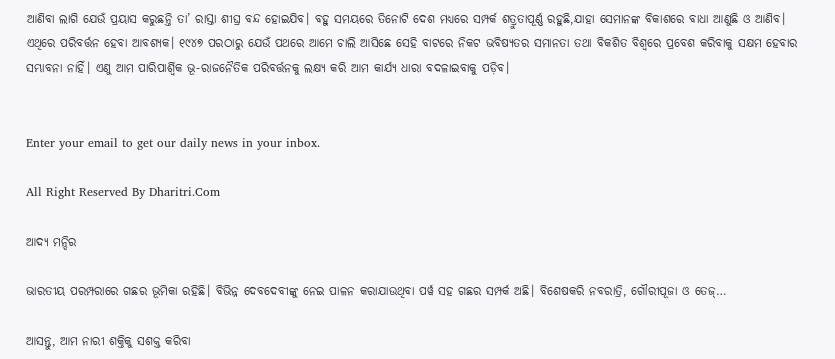ଆଣିବା ଲାଗି ଯେଉଁ ପ୍ରୟାସ କରୁଛନ୍ତି ତା’ ରାସ୍ତା ଶୀଘ୍ର ବନ୍ଦ ହୋଇଯିବ। ବହୁ ସମୟରେ ତିନୋଟି ଦେଶ ମଧ୍ୟରେ ସମ୍ପର୍କ ଶତ୍ରୁତାପୂର୍ଣ୍ଣ ରହୁଛି,ଯାହା ସେମାନଙ୍କ ବିକାଶରେ ବାଧା ଆଣୁଛି ଓ ଆଣିବ। ଏଥିରେ ପରିବର୍ତ୍ତନ ହେବା ଆବଶ୍ୟକ। ୧୯୪୭ ପରଠାରୁ ଯେଉଁ ପଥରେ ଆମେ ଚାଲି ଆସିଛେ ସେହି ବାଟରେ ନିକଟ ଭବିଷ୍ୟତର ସମାନତା ତଥା ବିକଶିତ ବିଶ୍ୱରେ ପ୍ରବେଶ କରିବାକୁ ସକ୍ଷମ ହେବାର ସମ୍ଭାବନା ନାହିଁ। ଏଣୁ ଆମ ପାରିପାର୍ଶ୍ୱିକ ଭୂ-ରାଜନୈତିକ ପରିବର୍ତ୍ତନକୁ ଲକ୍ଷ୍ୟ କରି ଆମ କାର୍ଯ୍ୟ ଧାରା ବଦଳାଇବାକୁ ପଡ଼ିବ।


Enter your email to get our daily news in your inbox.

All Right Reserved By Dharitri.Com

ଆଦ୍ୟ ମନ୍ଦିର

ଭାରତୀୟ ପରମ୍ପରାରେ ଗଛର ଭୂମିକା ରହିଛି। ବିଭିନ୍ନ ଦେବଦେବୀଙ୍କୁ ନେଇ ପାଳନ କରାଯାଉଥିବା ପର୍ୱ ସହ ଗଛର ସମ୍ପର୍କ ଅଛି। ବିଶେଷକରି ନବରାତ୍ରି, ଗୌରୀପୂଜା ଓ ତେଜ୍‌…

ଆସନ୍ତୁ, ଆମ ନାରୀ ଶକ୍ତିକୁ ସଶକ୍ତ କରିବା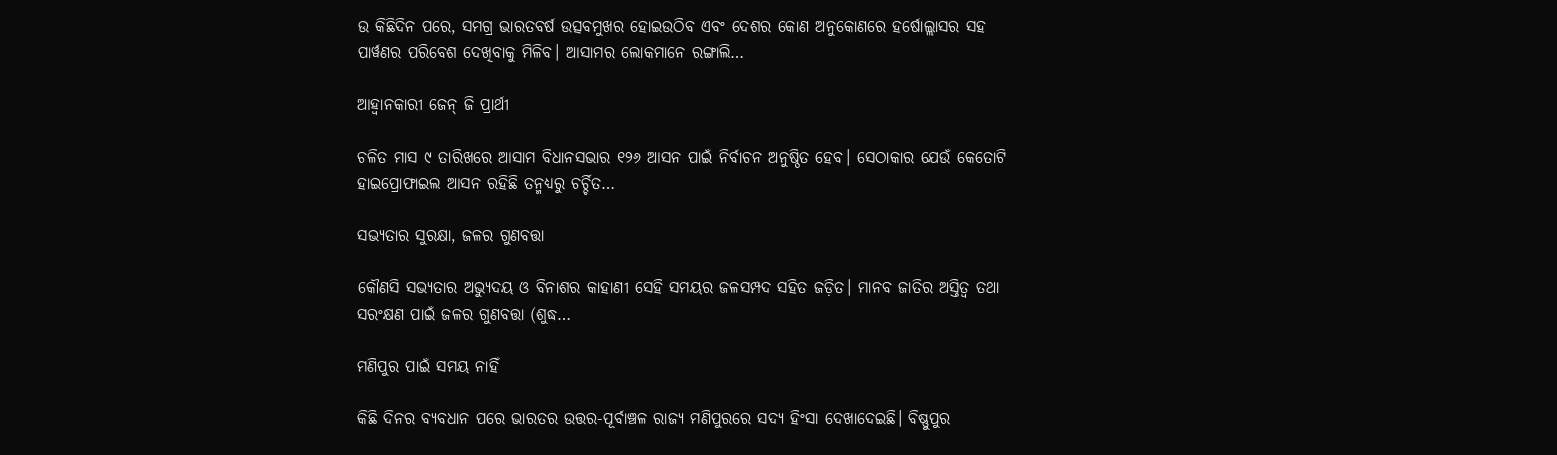ଉ କିଛିଦିନ ପରେ, ସମଗ୍ର ଭାରତବର୍ଷ ଉତ୍ସବମୁଖର ହୋଇଉଠିବ ଏବଂ ଦେଶର କୋଣ ଅନୁକୋଣରେ ହର୍ଷୋଲ୍ଲାସର ସହ ପାର୍ୱଣର ପରିବେଶ ଦେଖିବାକୁ ମିଳିବ। ଆସାମର ଲୋକମାନେ ରଙ୍ଗାଲି…

ଆହ୍ବାନକାରୀ ଜେନ୍‌ ଜି ପ୍ରାର୍ଥୀ

ଚଳିତ ମାସ ୯ ତାରିଖରେ ଆସାମ ବିଧାନସଭାର ୧୨୬ ଆସନ ପାଇଁ ନିର୍ବାଚନ ଅନୁଷ୍ଠିତ ହେବ। ସେଠାକାର ଯେଉଁ କେତୋଟି ହାଇପ୍ରୋଫାଇଲ ଆସନ ରହିଛି ତନ୍ମଧ୍ୟରୁ ଚର୍ଚ୍ଚିତ…

ସଭ୍ୟତାର ସୁରକ୍ଷା, ଜଳର ଗୁଣବତ୍ତା

କୌଣସି ସଭ୍ୟତାର ଅଭ୍ୟୁଦୟ ଓ ବିନାଶର କାହାଣୀ ସେହି ସମୟର ଜଳସମ୍ପଦ ସହିତ ଜଡ଼ିତ। ମାନବ ଜାତିର ଅସ୍ତିତ୍ୱ ତଥା ସରଂକ୍ଷଣ ପାଇଁ ଜଳର ଗୁଣବତ୍ତା (ଶୁଦ୍ଧ…

ମଣିପୁର ପାଇଁ ସମୟ ନାହିଁ

କିଛି ଦିନର ବ୍ୟବଧାନ ପରେ ଭାରତର ଉତ୍ତର-ପୂର୍ବାଞ୍ଚଳ ରାଜ୍ୟ ମଣିପୁରରେ ସଦ୍ୟ ହିଂସା ଦେଖାଦେଇଛି। ବିଷ୍ଣୁପୁର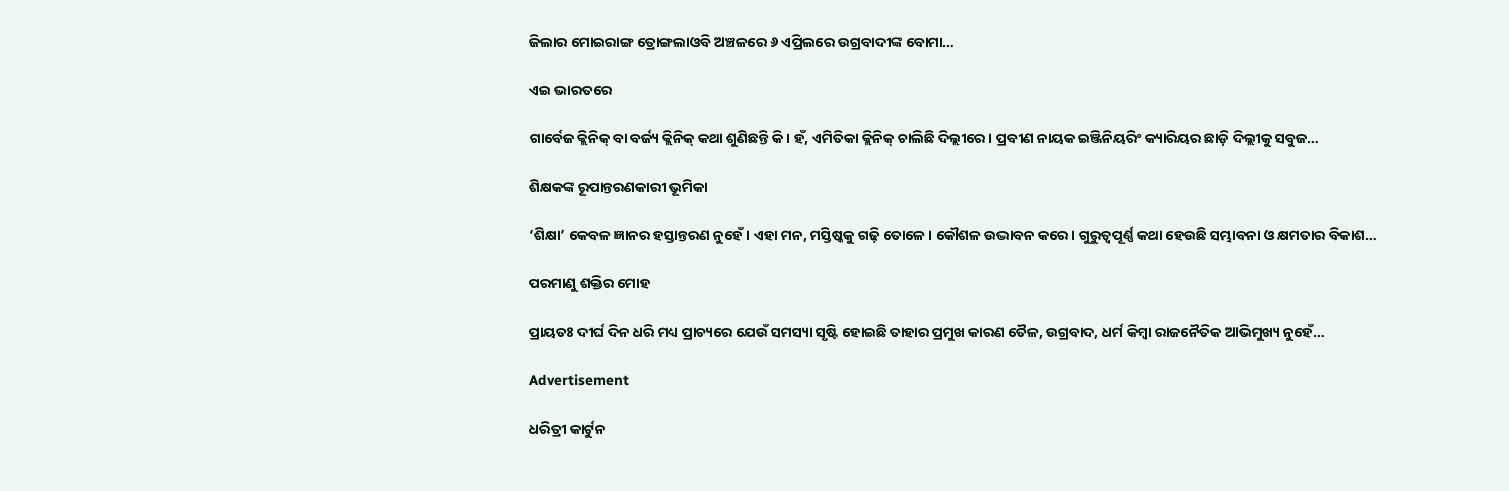ଜିଲାର ମୋଇରାଙ୍ଗ ତ୍ରୋଙ୍ଗଲାଓବି ଅଞ୍ଚଳରେ ୬ ଏପ୍ରିଲରେ ଉଗ୍ରବାଦୀଙ୍କ ବୋମା…

ଏଇ ଭାରତରେ

ଗାର୍ବେଜ କ୍ଲିନିକ୍‌ ବା ବର୍ଜ୍ୟ କ୍ଲିନିକ୍‌ କଥା ଶୁଣିଛନ୍ତି କି। ହଁ, ଏମିତିକା କ୍ଲିନିକ୍‌ ଚାଲିଛି ଦିଲ୍ଲୀରେ। ପ୍ରବୀଣ ନାୟକ ଇଞ୍ଜିନିୟରିଂ କ୍ୟାରିୟର ଛାଡ଼ି ଦିଲ୍ଲୀକୁ ସବୁଜ…

ଶିକ୍ଷକଙ୍କ ରୂପାନ୍ତରଣକାରୀ ଭୂମିକା

‘ଶିକ୍ଷା’ କେବଳ ଜ୍ଞାନର ହସ୍ତାନ୍ତରଣ ନୁହେଁ। ଏହା ମନ, ମସ୍ତିଷ୍କକୁ ଗଢ଼ି ତୋଳେ। କୌଶଳ ଉଦ୍ଭାବନ କରେ। ଗୁରୁତ୍ୱପୂର୍ଣ୍ଣ କଥା ହେଉଛି ସମ୍ଭାବନା ଓ କ୍ଷମତାର ବିକାଶ…

ପରମାଣୁ ଶକ୍ତିର ମୋହ

ପ୍ରାୟତଃ ଦୀର୍ଘ ଦିନ ଧରି ମଧ୍ୟ ପ୍ରାଚ୍ୟରେ ଯେଉଁ ସମସ୍ୟା ସୃଷ୍ଟି ହୋଇଛି ତାହାର ପ୍ରମୁଖ କାରଣ ତୈଳ, ଉଗ୍ରବାଦ, ଧର୍ମ କିମ୍ବା ରାଜନୈତିକ ଆଭିମୁଖ୍ୟ ନୁହେଁ…

Advertisement

ଧରିତ୍ରୀ କାର୍ଟୁନ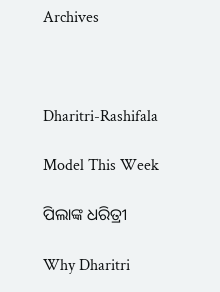Archives



Dharitri-Rashifala

Model This Week

ପିଲାଙ୍କ ଧରିତ୍ରୀ

Why Dharitri